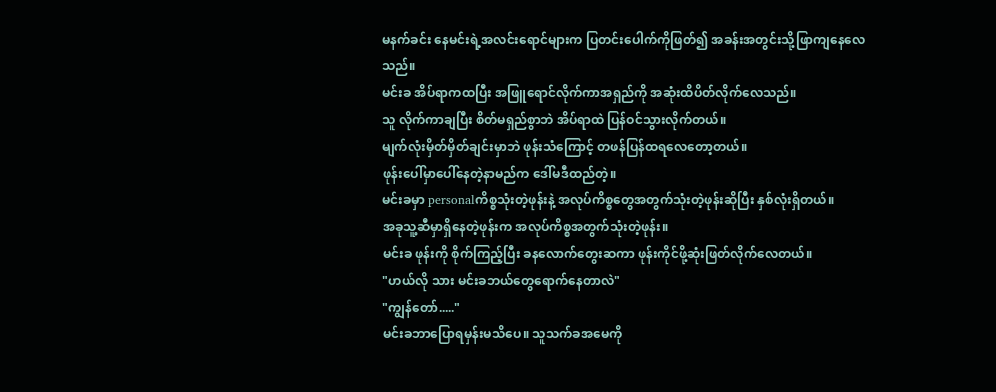မနက်ခင်း နေမင်းရဲ့အလင်းရောင်များက ပြတင်းပေါက်ကိုဖြတ်၍ အခန်းအတွင်းသို့ဖြာကျနေလေသည်။
မင်းခ အိပ်ရာကထပြီး အဖြူရောင်လိုက်ကာအရှည်ကို အဆုံးထိပိတ်လိုက်လေသည်။
သူ လိုက်ကာချပြီး စိတ်မရှည်စွာဘဲ အိပ်ရာထဲ ပြန်ဝင်သွားလိုက်တယ်။
မျက်လုံးမှိတ်မှိတ်ချင်းမှာဘဲ ဖုန်းသံကြောင့် တဖန်ပြန်ထရလေတော့တယ်။
ဖုန်းပေါ်မှာပေါ်နေတဲ့နာမည်က ဒေါ်မဒီထည်တဲ့။
မင်းခမှာ personalကိစ္စသုံးတဲ့ဖုန်းနဲ့ အလုပ်ကိစ္စတွေအတွက်သုံးတဲ့ဖုန်းဆိုပြီး နှစ်လုံးရှိတယ်။
အခုသူ့ဆီမှာရှိနေတဲ့ဖုန်းက အလုပ်ကိစ္စအတွက်သုံးတဲ့ဖုန်း။
မင်းခ ဖုန်းကို စိုက်ကြည့်ပြီး ခနလောက်တွေးဆကာ ဖုန်းကိုင်ဖို့ဆုံးဖြတ်လိုက်လေတယ်။
"ဟယ်လို သား မင်းခဘယ်တွေရောက်နေတာလဲ"
"ကျွန်တော်....."
မင်းခဘာပြောရမှန်းမသိပေ။ သူသက်ခအမေကို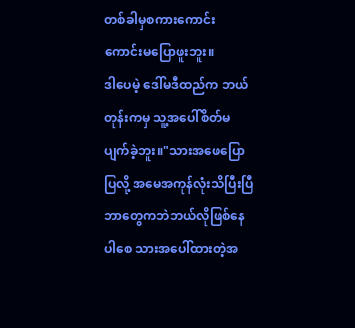တစ်ခါမှစကားကောင်းကောင်းမပြောဖူးဘူး။
ဒါပေမဲ့ ဒေါ်မဒီထည်က ဘယ်တုန်းကမှ သူ့အပေါ်စိတ်မပျက်ခဲ့ဘူး။"သားအဖေပြောပြလို့ အမေအကုန်လုံးသိပြီးပြီ
ဘာတွေကဘဲဘယ်လိုဖြစ်နေပါစေ သားအပေါ်ထားတဲ့အ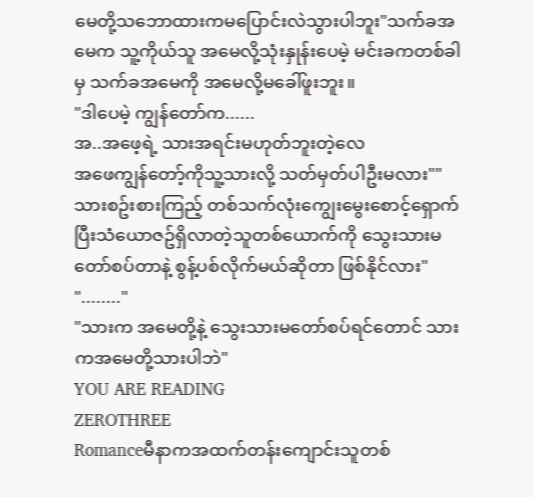မေတို့သဘောထားကမပြောင်းလဲသွားပါဘူး"သက်ခအမေက သူ့ကိုယ်သူ အမေလို့သုံးနှုန်းပေမဲ့ မင်းခကတစ်ခါမှ သက်ခအမေကို အမေလို့မခေါ်ဖူးဘူး။
"ဒါပေမဲ့ ကျွန်တော်က......
အ..အဖေ့ရဲ့ သားအရင်းမဟုတ်ဘူးတဲ့လေ
အဖေကျွန်တော့်ကိုသူ့သားလို့ သတ်မှတ်ပါဦးမလား""သားစဥ်းစားကြည့် တစ်သက်လုံးကျွေးမွေးစောင့်ရှောက်ပြီးသံယောဇဥ်ရှိလာတဲ့သူတစ်ယောက်ကို သွေးသားမတော်စပ်တာနဲ့ စွန့်ပစ်လိုက်မယ်ဆိုတာ ဖြစ်နိုင်လား"
"........"
"သားက အမေတို့နဲ့ သွေးသားမတော်စပ်ရင်တောင် သားကအမေတို့သားပါဘဲ"
YOU ARE READING
ZEROTHREE
Romanceမီနာကအထက်တန်းကျောင်းသူတစ်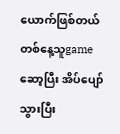ယောက်ဖြစ်တယ် တစ်နေ့သူgameဆော့ပြီး အိပ်ပျော်သွားပြီး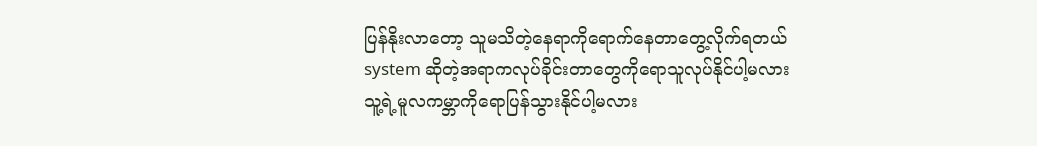ပြန်နိုးလာတော့ သူမသိတဲ့နေရာကိုရောက်နေတာတွေ့လိုက်ရတယ် system ဆိုတဲ့အရာကလုပ်ခိုင်းတာတွေကိုရောသူလုပ်နိုင်ပါ့မလား သူ့ရဲ့မူလကမ္ဘာကိုရောပြန်သွားနိုင်ပါ့မလား